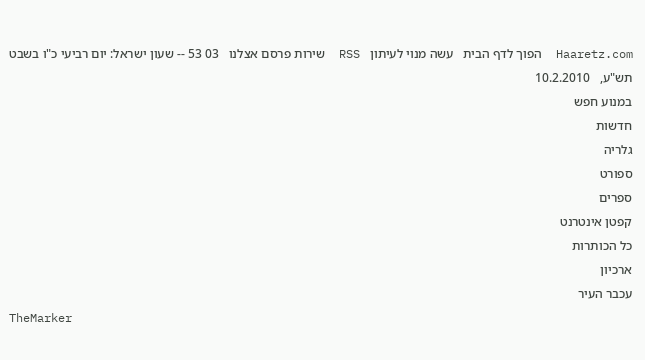Haaretz.com  הפוך לדף הבית   עשה מנוי לעיתון   RSS  שירות פרסם אצלנו   03 53 -- שעון ישראל: יום רביעי כ"ו בשבט תש"ע,   10.2.2010
במנוע חפש
חדשות
גלריה
ספורט
ספרים
קפטן אינטרנט
כל הכותרות
ארכיון
עכבר העיר
TheMarker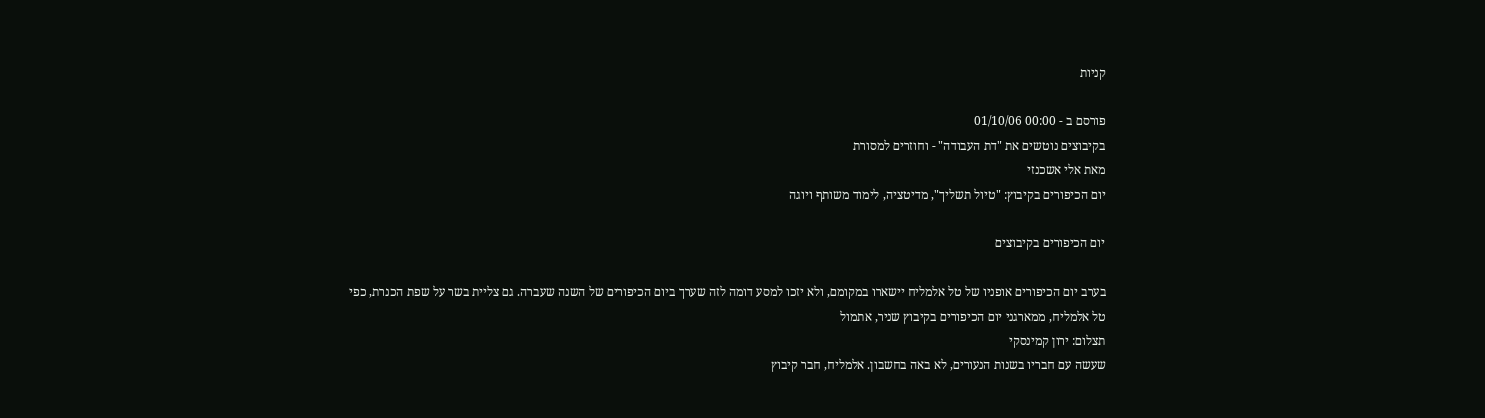קניות

פורסם ב - 00:00 01/10/06
בקיבוצים נוטשים את "דת העבודה" - וחוזרים למסורת
מאת אלי אשכנזי
יום הכיפורים בקיבוץ: "טיול תשליך", מדיטציה, לימוד משותף ויוגה

יום הכיפורים בקיבוצים

בערב יום הכיפורים אופניו של טל אלמליח יישארו במקומם, ולא יזכו למסע דומה לזה שערך ביום הכיפורים של השנה שעברה. גם צליית בשר על שפת הכנרת, כפי
טל אלמליח, ממארגני יום הכיפורים בקיבוץ שניר, אתמול
תצלום: ירון קמינסקי
שעשה עם חבריו בשנות הנעורים, לא באה בחשבון. אלמליח, חבר קיבוץ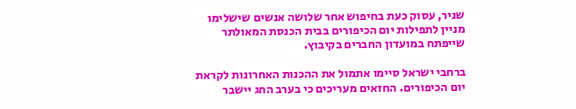שניר, עסוק כעת בחיפוש אחר שלושה אנשים שישלימו מניין לתפילות יום הכיפורים בבית הכנסת המאולתר שייפתח במועדון החברים בקיבוץ.

ברחבי ישראל סיימו אתמול את ההכנות האחרונות לקראת יום הכיפורים. החזאים מעריכים כי בערב החג יישבר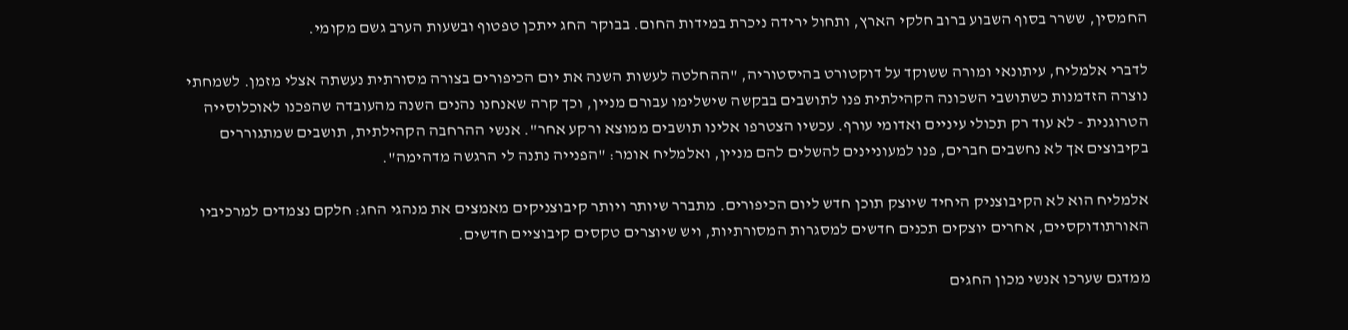החמסין, ששרר בסוף השבוע ברוב חלקי הארץ, ותחול ירידה ניכרת במידות החום. בבוקר החג ייתכן טפטוף ובשעות הערב גשם מקומי.

לדברי אלמליח, עיתונאי ומורה ששוקד על דוקטורט בהיסטוריה, "ההחלטה לעשות השנה את יום הכיפורים בצורה מסורתית נעשתה אצלי מזמן. לשמחתי נוצרה הזדמנות כשתושבי השכונה הקהילתית פנו לתושבים בבקשה שישלימו עבורם מניין, וכך קרה שאנחנו נהנים השנה מהעובדה שהפכנו לאוכלוסייה הטרוגנית - לא עוד רק תכולי עיניים ואדומי עורף. עכשיו הצטרפו אלינו תושבים ממוצא ורקע אחר". אנשי ההרחבה הקהילתית, תושבים שמתגוררים בקיבוצים אך לא נחשבים חברים, פנו למעוניינים להשלים להם מניין, ואלמליח אומר: "הפנייה נתנה לי הרגשה מדהימה".

אלמליח הוא לא הקיבוצניק היחיד שיוצק תוכן חדש ליום הכיפורים. מתברר שיותר ויותר קיבוצניקים מאמצים את מנהגי החג: חלקם נצמדים למרכיביו האורתודוקסיים, אחרים יוצקים תכנים חדשים למסגרות המסורתיות, ויש שיוצרים טקסים קיבוציים חדשים.

ממדגם שערכו אנשי מכון החגים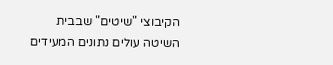הקיבוצי "שיטים" שבבית השיטה עולים נתונים המעידים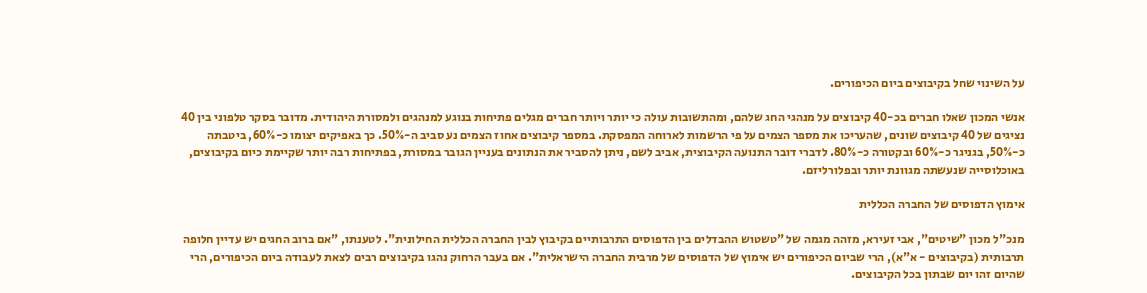על השינוי שחל בקיבוצים ביום הכיפורים.

אנשי המכון שאלו חברים בכ-40 קיבוצים על מנהגי החג שלהם, ומהתשובות עולה כי יותר ויותר חברים מגלים פתיחות בנוגע למנהגים ולמסורת היהודית. מדובר בסקר טלפוני בין 40 נציגים של 40 קיבוצים שונים, שהעריכו את מספר הצמים על פי הרשמות לארוחה המפסקת. במספר קיבוצים אחוז הצמים נע סביב ה-50%. כך באפיקים יצומו כ-60%, ביטבתה כ-50%, בגניגר כ-60% ובקטורה כ-80%. לדברי דובר התנועה הקיבוצית, אביב לשם, ניתן להסביר את הנתונים בעניין הגובר במסורת, בפתיחות רבה יותר שקיימת כיום בקיבוצים, באוכלוסייה שנעשתה מגוונת יותר ובפלורליזם.

אימוץ הדפוסים של החברה הכללית

מנכ"ל מכון "שיטים", אבי זעירא, מזהה מגמה של "טשטוש ההבדלים בין הדפוסים התרבותיים בקיבוץ לבין החברה הכללית החילונית". לטענתו, "אם ברוב החגים יש עדיין חלופה תרבותית (בקיבוצים - א"א), הרי שביום הכיפורים יש אימוץ של הדפוסים של מרבית החברה הישראלית". אם בעבר הרחוק נהגו בקיבוצים רבים לצאת לעבודה ביום הכיפורים, הרי שהיום זהו יום שבתון בכל הקיבוצים.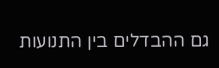גם ההבדלים בין התנועות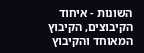השונות - איחוד הקיבוצים, הקיבוץ המאוחד והקיבוץ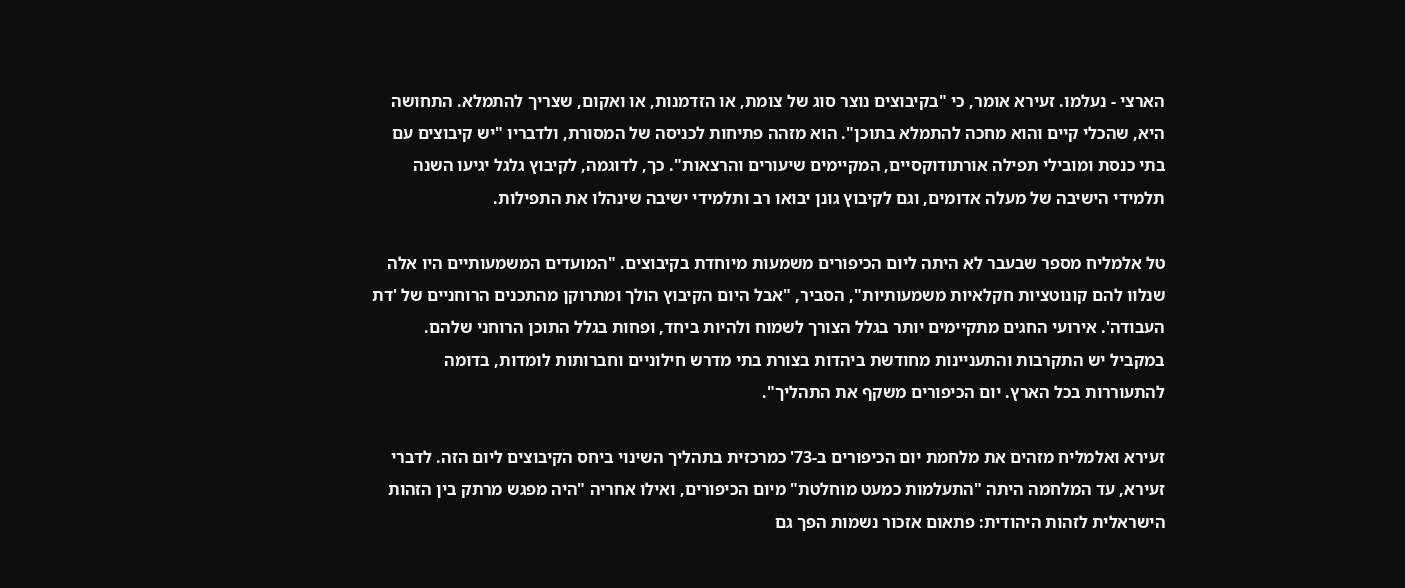הארצי - נעלמו. זעירא אומר, כי "בקיבוצים נוצר סוג של צומת, או הזדמנות, או ואקום, שצריך להתמלא. התחושה היא, שהכלי קיים והוא מחכה להתמלא בתוכן". הוא מזהה פתיחות לכניסה של המסורת, ולדבריו "יש קיבוצים עם בתי כנסת ומובילי תפילה אורתודוקסיים, המקיימים שיעורים והרצאות". כך, לדוגמה, לקיבוץ גלגל יגיעו השנה תלמידי הישיבה של מעלה אדומים, וגם לקיבוץ גונן יבואו רב ותלמידי ישיבה שינהלו את התפילות.

טל אלמליח מספר שבעבר לא היתה ליום הכיפורים משמעות מיוחדת בקיבוצים. "המועדים המשמעותיים היו אלה שנלוו להם קונוטציות חקלאיות משמעותיות", הסביר, "אבל היום הקיבוץ הולך ומתרוקן מהתכנים הרוחניים של 'דת העבודה'. אירועי החגים מתקיימים יותר בגלל הצורך לשמוח ולהיות ביחד, ופחות בגלל התוכן הרוחני שלהם. במקביל יש התקרבות והתעניינות מחודשת ביהדות בצורת בתי מדרש חילוניים וחברותות לומדות, בדומה להתעוררות בכל הארץ. יום הכיפורים משקף את התהליך".

זעירא ואלמליח מזהים את מלחמת יום הכיפורים ב-73' כמרכזית בתהליך השינוי ביחס הקיבוצים ליום הזה. לדברי זעירא, עד המלחמה היתה "התעלמות כמעט מוחלטת" מיום הכיפורים, ואילו אחריה "היה מפגש מרתק בין הזהות הישראלית לזהות היהודית: פתאום אזכור נשמות הפך גם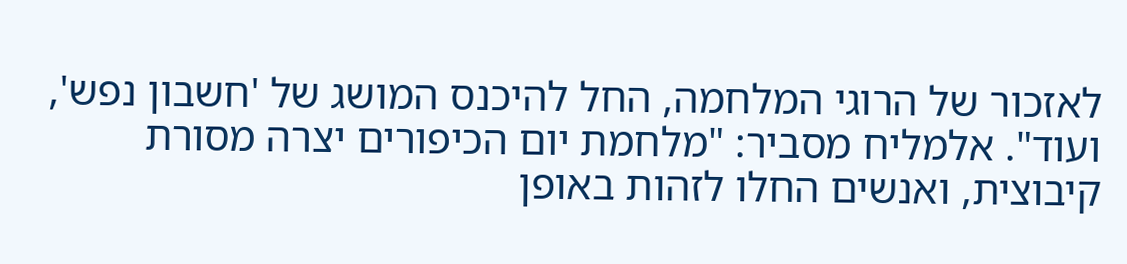לאזכור של הרוגי המלחמה, החל להיכנס המושג של 'חשבון נפש', ועוד". אלמליח מסביר: "מלחמת יום הכיפורים יצרה מסורת קיבוצית, ואנשים החלו לזהות באופן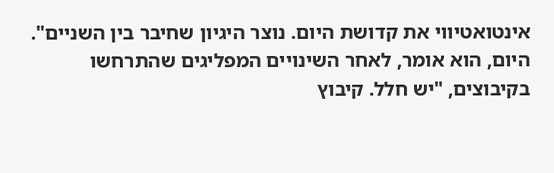אינטואטיווי את קדושת היום. נוצר היגיון שחיבר בין השניים". היום, הוא אומר, לאחר השינויים המפליגים שהתרחשו בקיבוצים, "יש חלל. קיבוץ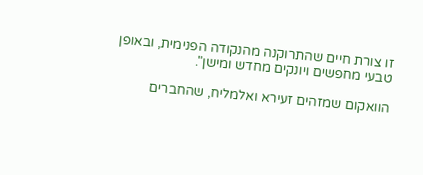זו צורת חיים שהתרוקנה מהנקודה הפנימית, ובאופן טבעי מחפשים ויונקים מחדש ומישן".

הוואקום שמזהים זעירא ואלמליח, שהחברים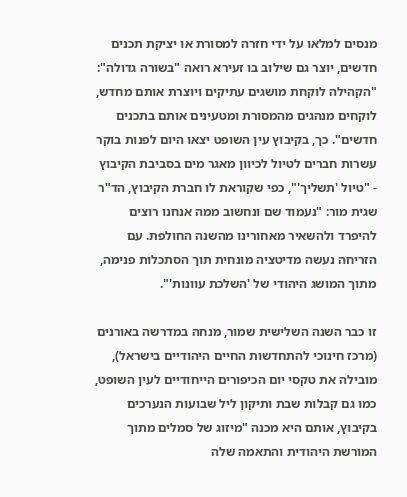מנסים למלאו על ידי חזרה למסורת או יציקת תכנים חדשים, יוצר גם שילוב בו זעירא רואה "בשורה גדולה": "הקהילה לוקחת מושגים עתיקים ויוצרת אותם מחדש, לוקחים מנהגים מהמסורת ומטעינים אותם בתכנים חדשים". כך, בקיבוץ עין השופט יצאו היום לפנות בוקר עשרות חברים לטיול לכיוון מאגר מים בסביבת הקיבוץ - "טיול 'תשליך'", כפי שקוראת לו חברת הקיבוץ, הד"ר שגית מור: "נעמוד שם ונחשוב ממה אנחנו רוצים להיפרד ולהשאיר מאחורינו מהשנה החולפת. עם הזריחה נעשה מדיטציה מונחית תוך הסתכלות פנימה, מתוך המושג היהודי של 'השלכת עוונות'".

זו כבר השנה השלישית שמור, מנחה במדרשה באורנים (מרכז חינוכי להתחדשות החיים היהודיים בישראל), מובילה את טקסי יום הכיפורים הייחודיים לעין השופט, כמו גם קבלות שבת ותיקון ליל שבועות הנערכים בקיבוץ, אותם היא מכנה "מיזוג של סמלים מתוך המורשת היהודית והתאמה שלה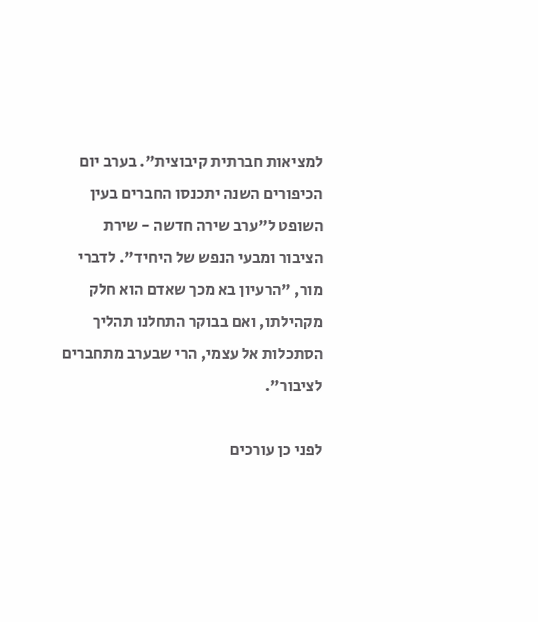למציאות חברתית קיבוצית". בערב יום הכיפורים השנה יתכנסו החברים בעין השופט ל"ערב שירה חדשה - שירת הציבור ומבעי הנפש של היחיד". לדברי מור, "הרעיון בא מכך שאדם הוא חלק מקהילתו, ואם בבוקר התחלנו תהליך הסתכלות אל עצמי, הרי שבערב מתחברים לציבור".

לפני כן עורכים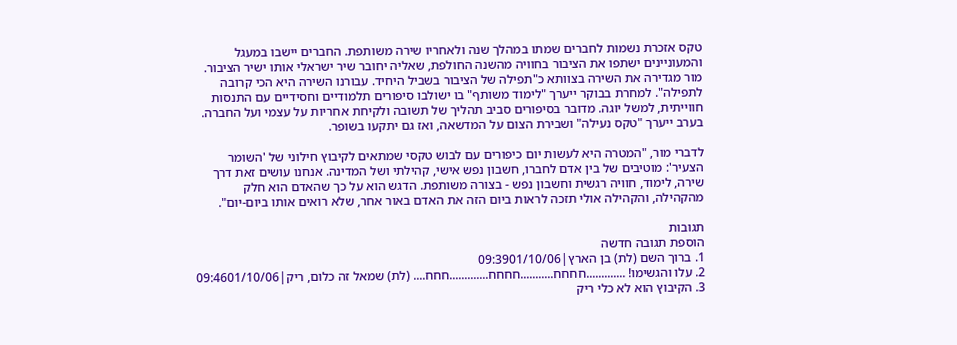טקס אזכרת נשמות לחברים שמתו במהלך שנה ולאחריו שירה משותפת. החברים יישבו במעגל והמעוניינים ישתפו את הציבור בחוויה מהשנה החולפת, שאליה יחובר שיר ישראלי אותו ישיר הציבור. מור מגדירה את השירה בצוותא כ"תפילה של הציבור בשביל היחיד. עבורנו השירה היא הכי קרובה לתפילה". למחרת בבוקר ייערך "לימוד משותף" בו ישולבו סיפורים תלמודיים וחסידיים עם התנסות חווייתית, למשל יוגה. מדובר בסיפורים סביב תהליך של תשובה ולקיחת אחריות על עצמי ועל החברה. בערב ייערך "טקס נעילה" ושבירת הצום על המדשאה, ואז גם יתקעו בשופר.

לדברי מור, "המטרה היא לעשות יום כיפורים עם לבוש טקסי שמתאים לקיבוץ חילוני של 'השומר הצעיר': מוטיבים של בין אדם לחברו, חשבון נפש אישי, קהילתי ושל המדינה. אנחנו עושים זאת דרך שירה, לימוד, חוויה רגשית וחשבון נפש - בצורה משותפת. הדגש הוא על כך שהאדם הוא חלק מהקהילה, והקהילה אולי תזכה לראות ביום הזה את האדם באור אחר, שלא רואים אותו ביום-יום".

תגובות
הוספת תגובה חדשה
1. ברוך השם (לת) בן הארץ|09:3901/10/06
2. עלו והגשימו! .............חחחח...........חחחח.............חחח.... (לת) שמאל זה כלום, ריק|09:4601/10/06
3. הקיבוץ הוא לא כלי ריק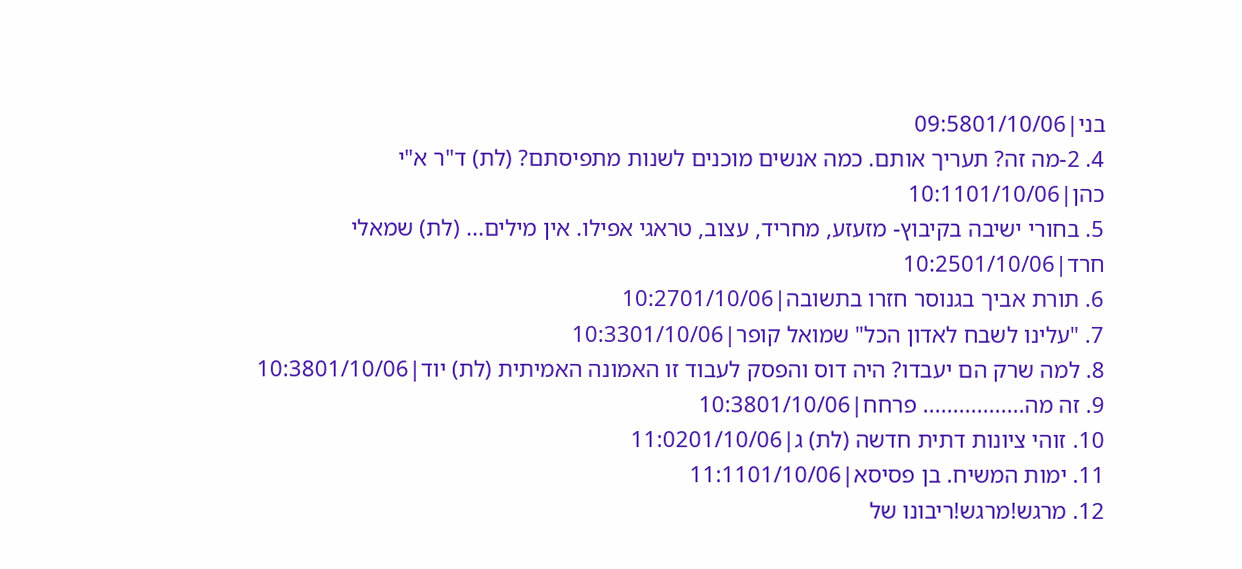בני|09:5801/10/06
4. 2-מה זה? תעריך אותם. כמה אנשים מוכנים לשנות מתפיסתם? (לת) ד"ר א"י כהן|10:1101/10/06
5. בחורי ישיבה בקיבוץ- מזעזע, מחריד, עצוב, טראגי אפילו. אין מילים... (לת) שמאלי חרד|10:2501/10/06
6. תורת אביך בגנוסר חזרו בתשובה|10:2701/10/06
7. "עלינו לשבח לאדון הכל" שמואל קופר|10:3301/10/06
8. למה שרק הם יעבדו? היה דוס והפסק לעבוד זו האמונה האמיתית (לת) יוד|10:3801/10/06
9. זה מה................. פרחח|10:3801/10/06
10. זוהי ציונות דתית חדשה (לת) ג|11:0201/10/06
11. ימות המשיח. בן פסיסא|11:1101/10/06
12. מרגש!מרגש!ריבונו של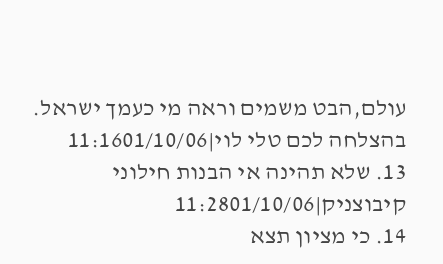עולם,הבט משמים וראה מי כעמך ישראל. בהצלחה לכם טלי לוי|11:1601/10/06
13. שלא תהינה אי הבנות חילוני קיבוצניק|11:2801/10/06
14. כי מציון תצא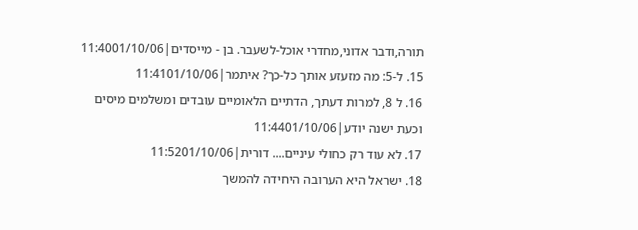תורה,ודבר אדוני,מחדרי אוכל-לשעבר. בן - מייסדים|11:4001/10/06
15. ל-5: מה מזעזע אותך כל-כך? איתמר|11:4101/10/06
16. ל 8, למרות דעתך, הדתיים הלאומיים עובדים ומשלמים מיסים וכעת ישנה יודע|11:4401/10/06
17. לא עוד רק כחולי עיניים.... דורית|11:5201/10/06
18. ישראל היא הערובה היחידה להמשך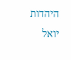היהדות יואל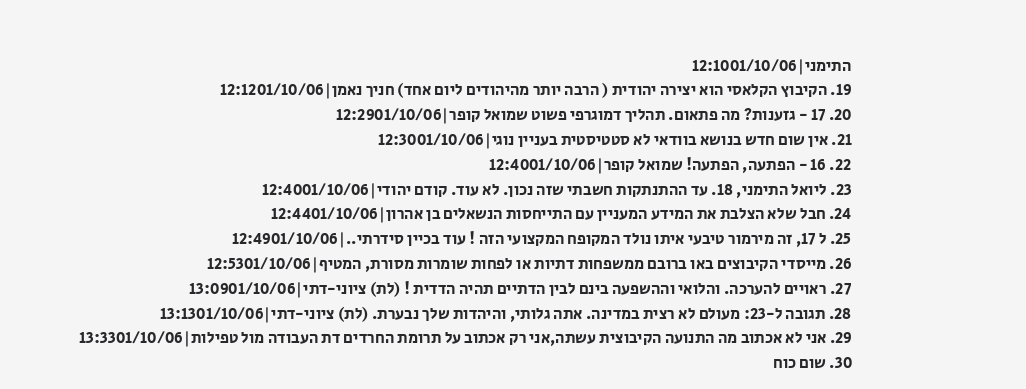התימני|12:1001/10/06
19. הקיבוץ הקלאסי הוא יצירה יהודית ( הרבה יותר מהיהודים ליום אחד) חניך נאמן|12:1201/10/06
20. 17 - גזענות? מה פתאום. תהליך דמוגרפי פשוט שמואל קופר|12:2901/10/06
21. אין שום חדש בנושא בוודאי לא סטטיסטית בעניין נוגי|12:3001/10/06
22. 16 - הפתעה, הפתעה! שמואל קופר|12:4001/10/06
23. ליואל התימני, 18. עד ההתנתקות חשבתי שזה נכון. לא עוד. קודם יהודי|12:4001/10/06
24. חבל שלא הצלבת את המידע המעניין עם התייחסות הנשאלים בן אהרון|12:4401/10/06
25. ל 17, זה מירמור טיבעי איתו נולד המקופח המקצועי הזה ! עוד בכיין סידרתי..|12:4901/10/06
26. מייסדי הקיבוצים באו ברובם ממשפחות דתיות או לפחות שומרות מסורת, המטיף|12:5301/10/06
27. ראויים להערכה. והלואי וההשפעה בינם לבין הדתיים תהיה הדדית ! (לת) ציוני-דתי|13:0901/10/06
28. תגובה ל-23: מעולם לא רצית במדינה. אתה גלותי, והיהדות שלך נבערת. (לת) ציוני-דתי|13:1301/10/06
29. אני לא אכתוב מה התנועה הקיבוצית עשתה,אני רק אכתוב על תרומת החרדים דת העבודה מול טפילות|13:3301/10/06
30. שום כוח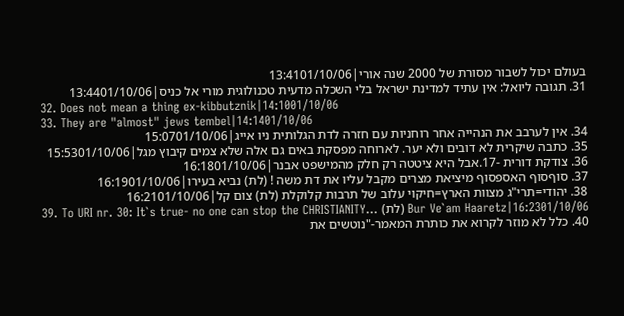בעולם יכול לשבור מסורת של 2000 שנה אורי|13:4101/10/06
31. תגובה ליואל: אין עתיד למדינת ישראל בלי השכלה מדעית טכנולוגית מורי אל כניס|13:4401/10/06
32. Does not mean a thing ex-kibbutznik|14:1001/10/06
33. They are "almost" jews tembel|14:1401/10/06
34. אין לערבב את הנהייה אחר רוחניות עם חזרה לדת הגלותית ניו אייג|15:0701/10/06
35. כתבה שיקרית לא דובים ולא יער. לארוחה מפסקת באים גם אלה שלא צמים קיבוץ מגל|15:5301/10/06
36. צודקת דורית -17.אבל היא ציטטה רק חלק מהמישפט אבנר|16:1801/10/06
37. סוףסוף האספסוף מיציאת מצרים מקבל עליו את דת משה ! (לת) נביא בעירו|16:1901/10/06
38. יהודי=תרי"ג מצוות הארץ=חיקוי עלוב של תרבות קלוקלת (לת) צום קל|16:2101/10/06
39. To URI nr. 30: It`s true- no one can stop the CHRISTIANITY... (לת) Bur Ve`am Haaretz|16:2301/10/06
40. כלל לא מוזר לקרוא את כותרת המאמר-"נוטשים את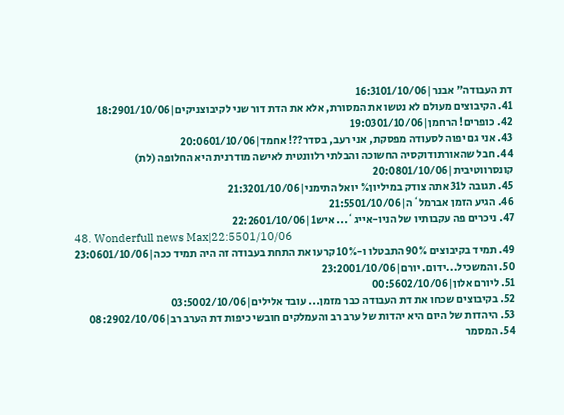דת העבודה" אבנר|16:3101/10/06
41. הקיבוצים מעולם לא נטשו את המסורת, אלא את הדת דור שני לקיבוצניקים|18:2901/10/06
42. כופרים! הרחמן|19:0301/10/06
43. אני גם יפוה לסעודה מפסקת, אני רעב, בסדר??! אחמד|20:0601/10/06
44. חבל שהאורתודוקסיה החשוכה והבלתי רלוונטית לאישה מודרנית היא החלופה (לת) קונסרווטיבית|20:0801/10/06
45. תגובה ל31 אתה צודק במיליון% יואל התימני|21:3201/10/06
46. הגיע הזמן אברמל`ה|21:5501/10/06
47. ניכרים פה עקבותיו של הניו-אייג`... איש1|22:2601/10/06
48. Wonderfull news Max|22:5501/10/06
49. תמיד בקיבוצים 90% התבטלו ו-10% קרעו את התחת בעבודה זה היה תמיד ככה|23:0601/10/06
50. והמשכיל...ידום. יורם|23:2001/10/06
51. ליורם אלון|00:5602/10/06
52. בקיבוצים שכחו את דת העבודה כבר מזמן... עובד אלילים|03:5002/10/06
53. היהדות של היום היא יהדות של ערב רב והעמלקים חובשי כיפות דת הערב רב|08:2902/10/06
54. המסמר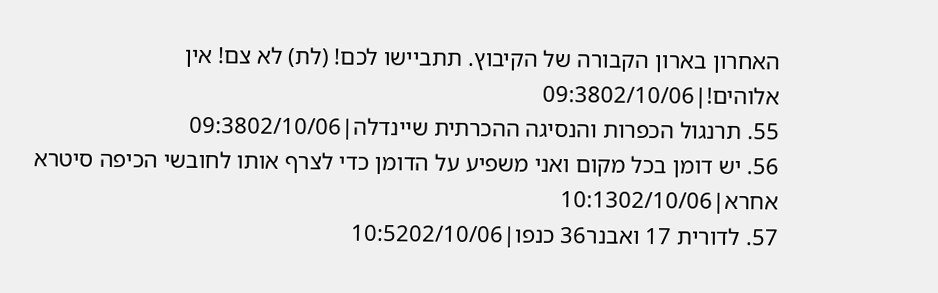האחרון בארון הקבורה של הקיבוץ. תתביישו לכם! (לת) לא צם! אין אלוהים!|09:3802/10/06
55. תרנגול הכפרות והנסיגה ההכרתית שיינדלה|09:3802/10/06
56. יש דומן בכל מקום ואני משפיע על הדומן כדי לצרף אותו לחובשי הכיפה סיטרא אחרא|10:1302/10/06
57. לדורית 17 ואבנר36 כנפו|10:5202/10/06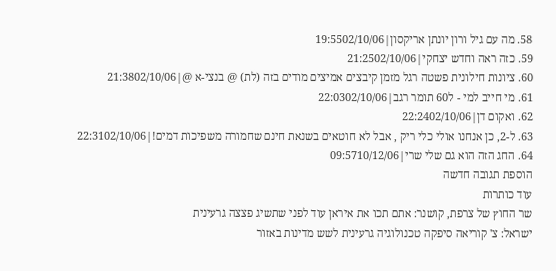58. מה עם גיל ורון יונתן אריקסון|19:5502/10/06
59. כזה ראה וחדש יצחקי|21:2502/10/06
60. ציונות חילונית פשטה רגל מזמן קיבצים אמיצים מודים בזה (לת) @ בנצי-א @|21:3802/10/06
61. מי חייב למי - ל60 תומר רגב|22:0302/10/06
62. ואקום דן|22:2402/10/06
63. ל-2, כן אנחנו אולי כלי ריק , אבל לא חוטאים בשנאת חינם שחמורה משפיכות דמים!|22:3102/10/06
64. החג הזה הוא גם שלי שרי|09:5710/12/06
הוספת תגובה חדשה
עוד כותרות
שר החוץ של צרפת, קושנר: אתם תכו את איראן עוד לפני שתשיג פצצה גרעינית
ישראל: צ' קוריאה סיפקה טכנולוגיה גרעינית לשש מדינות באזור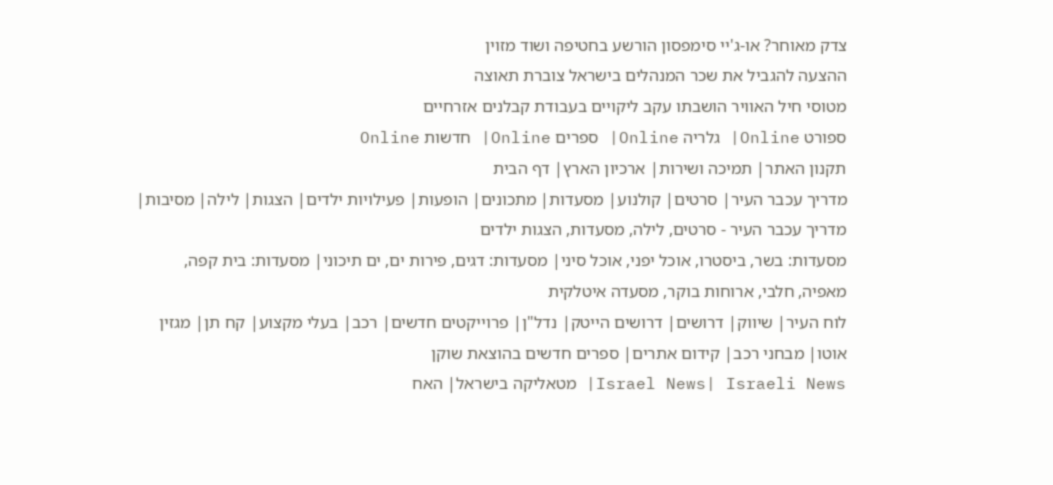צדק מאוחר? או-ג'יי סימפסון הורשע בחטיפה ושוד מזוין
ההצעה להגביל את שכר המנהלים בישראל צוברת תאוצה
מטוסי חיל האוויר הושבתו עקב ליקויים בעבודת קבלנים אזרחיים
ספורט Online| גלריה Online| ספרים Online| חדשות Online
תקנון האתר| תמיכה ושירות| ארכיון הארץ| דף הבית
מדריך עכבר העיר| סרטים| קולנוע| מסעדות| מתכונים| הופעות| פעילויות ילדים| הצגות| לילה| מסיבות| מדריך עכבר העיר - סרטים, לילה, מסעדות, הצגות ילדים
מסעדות: בשר, ביסטרו, אוכל יפני, אוכל סיני| מסעדות: דגים, פירות ים, ים תיכוני| מסעדות: בית קפה, מאפיה, חלבי, ארוחות בוקר, מסעדה איטלקית
לוח העיר| שיווק| דרושים| דרושים הייטק| נדל"ן| פרוייקטים חדשים| רכב| בעלי מקצוע| קח תן| מגזין אוטו| מבחני רכב| קידום אתרים| ספרים חדשים בהוצאת שוקן
Israel News| Israeli News| מטאליקה בישראל| האח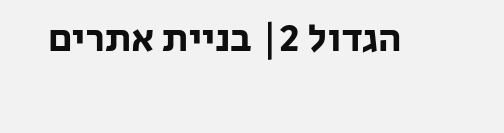הגדול 2| בניית אתרים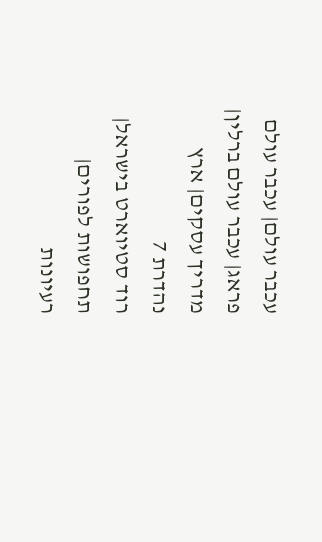עכבר עולם| עכבר עולם פראג| עכבר עולם ברלין| מדריך עסקים| ארץ נהדרת 7
רוד סטיוארט בישראל| תחפושות לפורים| רעיונות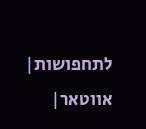לתחפושות| אווטאר|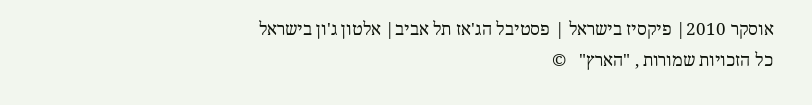אוסקר 2010| פיקסיז בישראל | פסטיבל הג'אז תל אביב| אלטון ג'ון בישראל
כל הזכויות שמורות , "הארץ"   ©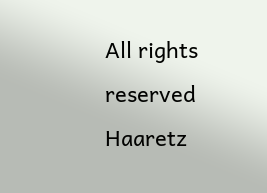All rights reserved Haaretz